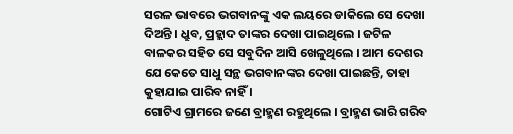ସରଳ ଭାବରେ ଭଗବାନଙ୍କୁ ଏକ ଲୟରେ ଡାକିଲେ ସେ ଦେଖା ଦିଅନ୍ତି । ଧ୍ରୁବ, ପ୍ରହ୍ଲାଦ ତାଙ୍କର ଦେଖା ପାଇଥିଲେ । ଜଟିଳ ବାଳକର ସହିତ ସେ ସବୁଦିନ ଆସି ଖେଳୁଥିଲେ । ଆମ ଦେଶର ଯେ କେତେ ସାଧୁ ସନ୍ଥ ଭଗବାନଙ୍କର ଦେଖା ପାଇଛନ୍ତି, ତାହା କୁହାଯାଇ ପାରିବ ନାହିଁ ।
ଗୋଟିଏ ଗ୍ରାମରେ ଜଣେ ବ୍ରାହ୍ମଣ ରହୁଥିଲେ । ବ୍ରାହ୍ମଣ ଭାରି ଗରିବ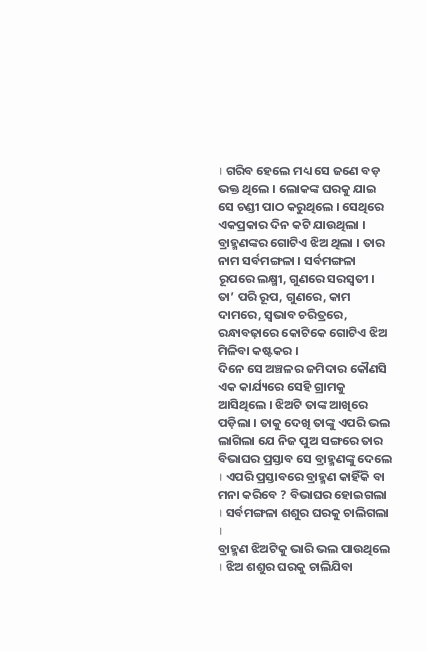। ଗରିବ ହେଲେ ମଧ୍ୟ ସେ ଜଣେ ବଡ଼ ଭକ୍ତ ଥିଲେ । ଲୋକଙ୍କ ଘରକୁ ଯାଇ ସେ ଚଣ୍ଡୀ ପାଠ କରୁଥିଲେ । ସେଥିରେ ଏକପ୍ରକାର ଦିନ କଟି ଯାଉଥିଲା । ବ୍ରାହ୍ମଣଙ୍କର ଗୋଟିଏ ଝିଅ ଥିଲା । ତାର ନାମ ସର୍ବମଙ୍ଗଳା । ସର୍ବମଙ୍ଗଳା ରୂପରେ ଲକ୍ଷ୍ମୀ, ଗୁଣରେ ସରସ୍ୱତୀ । ତା’ ପରି ରୂପ, ଗୁଣରେ, କାମ ଦାମରେ, ସ୍ୱଭାବ ଚରିତ୍ରରେ, ରନ୍ଧାବଢ଼ାରେ କୋଟିକେ ଗୋଟିଏ ଝିଅ ମିଳିବା କଷ୍ଟକର ।
ଦିନେ ସେ ଅଞ୍ଚଳର ଜମିଦାର କୌଣସି ଏକ କାର୍ଯ୍ୟରେ ସେହି ଗ୍ରାମକୁ ଆସିଥିଲେ । ଝିଅଟି ତାଙ୍କ ଆଖିରେ ପଡ଼ିଲା । ତାକୁ ଦେଖି ତାଙ୍କୁ ଏପରି ଭଲ ଲାଗିଲା ଯେ ନିଜ ପୁଅ ସଙ୍ଗରେ ତାର ବିଭାଘର ପ୍ରସ୍ତାବ ସେ ବ୍ରାହ୍ମଣଙ୍କୁ ଦେଲେ । ଏପରି ପ୍ରସ୍ତାବରେ ବ୍ରାହ୍ମଣ କାହିଁକି ବା ମନା କରିବେ ? ବିଭାଘର ହୋଇଗଲା । ସର୍ବମଙ୍ଗଳା ଶଶୁର ଘରକୁ ଚାଲିଗଲା ।
ବ୍ରାହ୍ମଣ ଝିଅଟିକୁ ଭାରି ଭଲ ପାଉଥିଲେ । ଝିଅ ଶଶୁର ଘରକୁ ଚାଲିଯିବା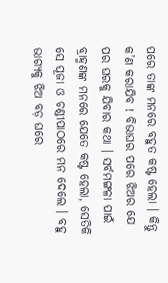ପରେ ତାଙ୍କ ମନରେ ବହୁତ କଷ୍ଟ ହେଲା । କିନ୍ତୁ କ’ଣ କରାଯିବ ! ବିଭାଘର ପରେ ଝିଅର ଯେ ପର ଘରକୁ ଯିବାର କଥା । ସର୍ବମଙ୍ଗଳା ପାଇଁ ବ୍ରାହ୍ମଣଙ୍କ ମନରେ ଯେତେ କଷ୍ଟ ହେଲା, ସେତିକି ସେ ପୂଜା ଓ ଚଣ୍ଡୀପାଠରେ ମନ ଦେଲେ । ବହୁ ଭାଗ୍ୟକୁ ଝିଅ ବଡ଼ ଘରେ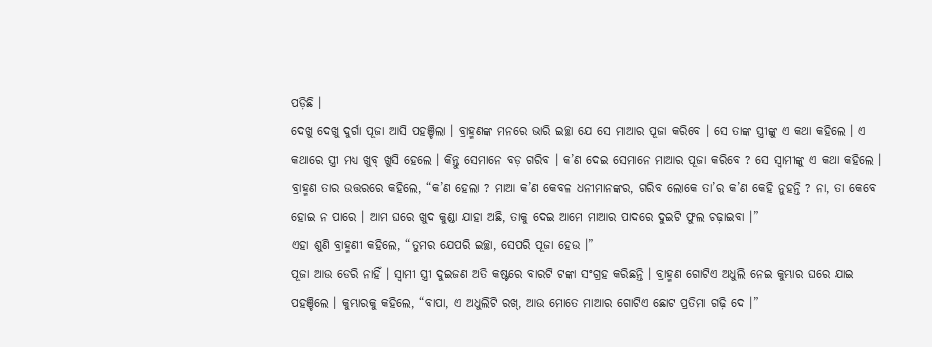ପଡ଼ିଛି ।
ଦେଖୁ ଦେଖୁ ଦୁର୍ଗା ପୂଜା ଆସି ପହଞ୍ଚିଲା । ବ୍ରାହ୍ମଣଙ୍କ ମନରେ ଭାରି ଇଚ୍ଛା ଯେ ସେ ମାଆର ପୂଜା କରିବେ । ସେ ତାଙ୍କ ସ୍ତ୍ରୀଙ୍କୁ ଏ କଥା କହିଲେ । ଏ କଥାରେ ସ୍ତ୍ରୀ ମଧ୍ୟ ଖୁବ୍ ଖୁସି ହେଲେ । କିନ୍ତୁ ସେମାନେ ବଡ଼ ଗରିବ । କ’ଣ ଦେଇ ସେମାନେ ମାଆର ପୂଜା କରିବେ ? ସେ ସ୍ୱାମୀଙ୍କୁ ଏ କଥା କହିଲେ । ବ୍ରାହ୍ମଣ ତାର ଉତ୍ତରରେ କହିଲେ, “କ’ଣ ହେଲା ? ମାଆ କ’ଣ କେବଳ ଧନୀମାନଙ୍କର, ଗରିବ ଲୋକେ ତା’ର କ’ଣ କେହି ନୁହନ୍ତି ? ନା, ତା କେବେ ହୋଇ ନ ପାରେ । ଆମ ଘରେ ଖୁଦ କୁଣ୍ଡା ଯାହା ଅଛି, ତାକୁ ଦେଇ ଆମେ ମାଆର ପାଦରେ ଦୁଇଟି ଫୁଲ ଚଢ଼ାଇବା ।”
ଏହା ଶୁଣି ବ୍ରାହ୍ମଣୀ କହିଲେ, “ତୁମର ଯେପରି ଇଚ୍ଛା, ସେପରି ପୂଜା ହେଉ ।”
ପୂଜା ଆଉ ଡେରି ନାହିଁ । ସ୍ୱାମୀ ସ୍ତ୍ରୀ ଦୁଇଜଣ ଅତି କଷ୍ଟରେ ବାରଟି ଟଙ୍କା ସଂଗ୍ରହ କରିଛନ୍ତି । ବ୍ରାହ୍ମଣ ଗୋଟିଏ ଅଧୁଲି ନେଇ କୁମ୍ଭାର ଘରେ ଯାଇ ପହଞ୍ଚିଲେ । କୁମ୍ଭାରକୁ କହିଲେ, “ବାପା, ଏ ଅଧୁଲିଟି ରଖ୍, ଆଉ ମୋତେ ମାଆର ଗୋଟିଏ ଛୋଟ ପ୍ରତିମା ଗଢ଼ି ଦେ ।”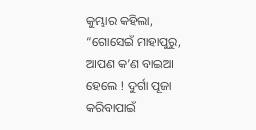କୁମ୍ଭାର କହିଲା, “ଗୋସେଇଁ ମାହାପୁରୁ, ଆପଣ କ’ଣ ବାଇଆ ହେଲେ ! ଦୁର୍ଗା ପୂଜା କରିବାପାଇଁ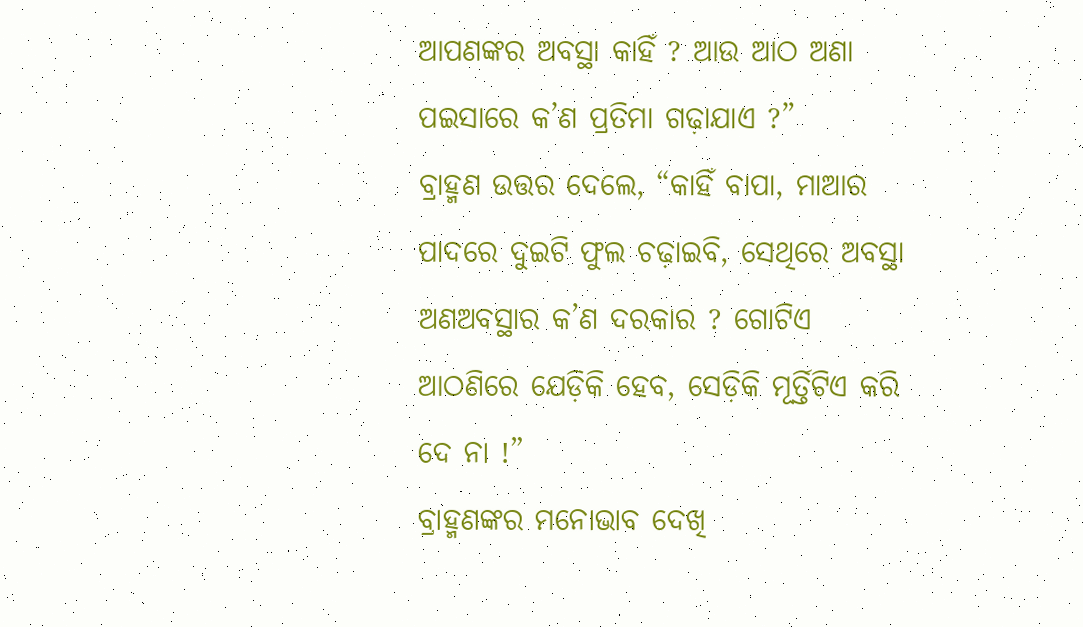ଆପଣଙ୍କର ଅବସ୍ଥା କାହିଁ ? ଆଉ ଆଠ ଅଣା ପଇସାରେ କ’ଣ ପ୍ରତିମା ଗଢ଼ାଯାଏ ?”
ବ୍ରାହ୍ମଣ ଉତ୍ତର ଦେଲେ, “କାହିଁ ବାପା, ମାଆର ପାଦରେ ଦୁଇଟି ଫୁଲ ଚଢ଼ାଇବି, ସେଥିରେ ଅବସ୍ଥା ଅଣଅବସ୍ଥାର କ’ଣ ଦରକାର ? ଗୋଟିଏ ଆଠଣିରେ ଯେଡ଼ିକି ହେବ, ସେଡ଼ିକି ମୂର୍ତ୍ତିଟିଏ କରି ଦେ ନା !”
ବ୍ରାହ୍ମଣଙ୍କର ମନୋଭାବ ଦେଖି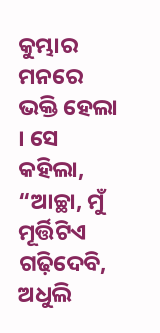କୁମ୍ଭାର ମନରେ ଭକ୍ତି ହେଲା । ସେ କହିଲା, “ଆଚ୍ଛା, ମୁଁ ମୂର୍ତ୍ତିଟିଏ ଗଢ଼ିଦେବି, ଅଧୁଲି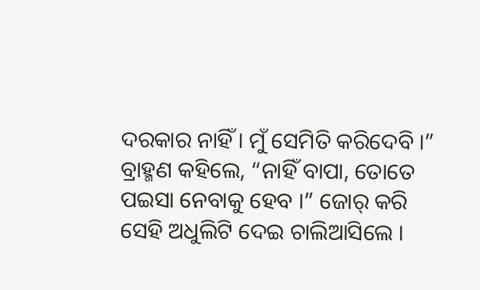ଦରକାର ନାହିଁ । ମୁଁ ସେମିତି କରିଦେବି ।”
ବ୍ରାହ୍ମଣ କହିଲେ, “ନାହିଁ ବାପା, ତୋତେ ପଇସା ନେବାକୁ ହେବ ।” ଜୋର୍ କରି ସେହି ଅଧୁଲିଟି ଦେଇ ଚାଲିଆସିଲେ ।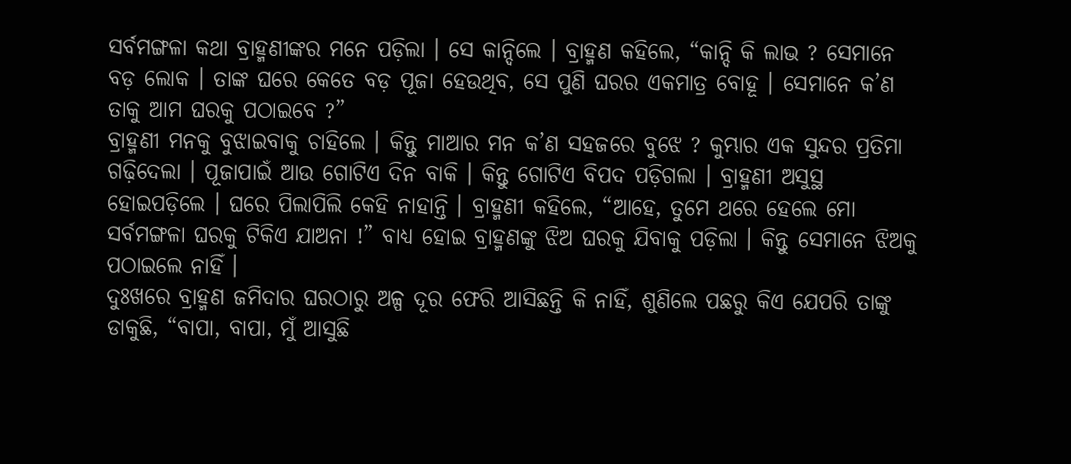ସର୍ବମଙ୍ଗଳା କଥା ବ୍ରାହ୍ମଣୀଙ୍କର ମନେ ପଡ଼ିଲା । ସେ କାନ୍ଦିଲେ । ବ୍ରାହ୍ମଣ କହିଲେ, “କାନ୍ଦି କି ଲାଭ ? ସେମାନେ ବଡ଼ ଲୋକ । ତାଙ୍କ ଘରେ କେତେ ବଡ଼ ପୂଜା ହେଉଥିବ, ସେ ପୁଣି ଘରର ଏକମାତ୍ର ବୋହୂ । ସେମାନେ କ’ଣ ତାକୁ ଆମ ଘରକୁ ପଠାଇବେ ?”
ବ୍ରାହ୍ମଣୀ ମନକୁ ବୁଝାଇବାକୁ ଚାହିଲେ । କିନ୍ତୁ ମାଆର ମନ କ’ଣ ସହଜରେ ବୁଝେ ? କୁମ୍ଭାର ଏକ ସୁନ୍ଦର ପ୍ରତିମା ଗଢ଼ିଦେଲା । ପୂଜାପାଇଁ ଆଉ ଗୋଟିଏ ଦିନ ବାକି । କିନ୍ତୁ ଗୋଟିଏ ବିପଦ ପଡ଼ିଗଲା । ବ୍ରାହ୍ମଣୀ ଅସୁସ୍ଥ ହୋଇପଡ଼ିଲେ । ଘରେ ପିଲାପିଲି କେହି ନାହାନ୍ତି । ବ୍ରାହ୍ମଣୀ କହିଲେ, “ଆହେ, ତୁମେ ଥରେ ହେଲେ ମୋ ସର୍ବମଙ୍ଗଳା ଘରକୁ ଟିକିଏ ଯାଅନା !” ବାଧ୍ୟ ହୋଇ ବ୍ରାହ୍ମଣଙ୍କୁ ଝିଅ ଘରକୁ ଯିବାକୁ ପଡ଼ିଲା । କିନ୍ତୁ ସେମାନେ ଝିଅକୁ ପଠାଇଲେ ନାହିଁ ।
ଦୁଃଖରେ ବ୍ରାହ୍ମଣ ଜମିଦାର ଘରଠାରୁ ଅଳ୍ପ ଦୂର ଫେରି ଆସିଛନ୍ତି କି ନାହିଁ, ଶୁଣିଲେ ପଛରୁ କିଏ ଯେପରି ତାଙ୍କୁ ଡାକୁଛି, “ବାପା, ବାପା, ମୁଁ ଆସୁଛି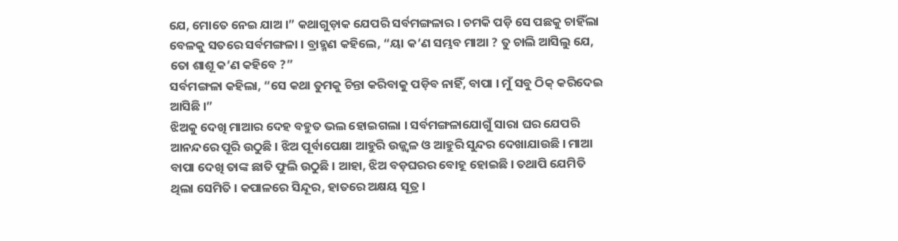ଯେ, ମୋତେ ନେଇ ଯାଅ ।” କଥାଗୁଡ଼ାକ ଯେପରି ସର୍ବମଙ୍ଗଳାର । ଚମକି ପଡ଼ି ସେ ପଛକୁ ଚାହିଁଲା ବେଳକୁ ସତରେ ସର୍ବମଙ୍ଗଳା । ବ୍ରାହ୍ମଣ କହିଲେ, “ୟା କ’ଣ ସମ୍ଭବ ମାଆ ? ତୁ ଚାଲି ଆସିଲୁ ଯେ, ତୋ ଶାଶୂ କ’ଣ କହିବେ ?”
ସର୍ବମଙ୍ଗଳା କହିଲା, “ସେ କଥା ତୁମକୁ ଚିନ୍ତା କରିବାକୁ ପଡ଼ିବ ନାହିଁ, ବାପା । ମୁଁ ସବୁ ଠିକ୍ କରିଦେଇ ଆସିଛି ।”
ଝିଅକୁ ଦେଖି ମାଆର ଦେହ ବହୁତ ଭଲ ହୋଇଗଲା । ସର୍ବମଙ୍ଗଳାଯୋଗୁଁ ସାରା ଘର ଯେପରି ଆନନ୍ଦରେ ପୂରି ଉଠୁଛି । ଝିଅ ପୂର୍ବାପେକ୍ଷା ଆହୁରି ଉଜ୍ଜ୍ୱଳ ଓ ଆହୁରି ସୁନ୍ଦର ଦେଖାଯାଉଛି । ମାଆ ବାପା ଦେଖି ତାଙ୍କ ଛାତି ଫୁଲି ଉଠୁଛି । ଆହା, ଝିଅ ବଡ଼ଘରର ବୋହୂ ହୋଇଛି । ତଥାପି ଯେମିତି ଥିଲା ସେମିତି । କପାଳରେ ସିନ୍ଦୂର, ହାତରେ ଅକ୍ଷୟ ସୂତ୍ର ।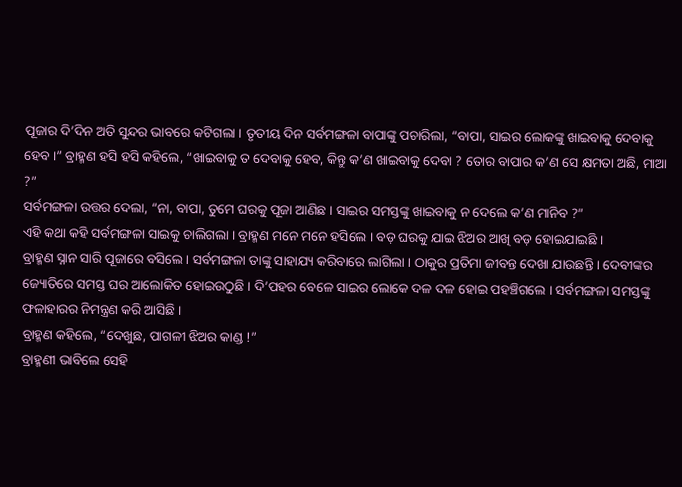ପୂଜାର ଦି’ଦିନ ଅତି ସୁନ୍ଦର ଭାବରେ କଟିଗଲା । ତୃତୀୟ ଦିନ ସର୍ବମଙ୍ଗଳା ବାପାଙ୍କୁ ପଚାରିଲା, “ବାପା, ସାଇର ଲୋକଙ୍କୁ ଖାଇବାକୁ ଦେବାକୁ ହେବ ।” ବ୍ରାହ୍ମଣ ହସି ହସି କହିଲେ, “ଖାଇବାକୁ ତ ଦେବାକୁ ହେବ, କିନ୍ତୁ କ’ଣ ଖାଇବାକୁ ଦେବା ? ତୋର ବାପାର କ’ଣ ସେ କ୍ଷମତା ଅଛି, ମାଆ ?”
ସର୍ବମଙ୍ଗଳା ଉତ୍ତର ଦେଲା, “ନା, ବାପା, ତୁମେ ଘରକୁ ପୂଜା ଆଣିଛ । ସାଇର ସମସ୍ତଙ୍କୁ ଖାଇବାକୁ ନ ଦେଲେ କ’ଣ ମାନିବ ?”
ଏହି କଥା କହି ସର୍ବମଙ୍ଗଳା ସାଇକୁ ଚାଲିଗଲା । ବ୍ରାହ୍ମଣ ମନେ ମନେ ହସିଲେ । ବଡ଼ ଘରକୁ ଯାଇ ଝିଅର ଆଖି ବଡ଼ ହୋଇଯାଇଛି ।
ବ୍ରାହ୍ମଣ ସ୍ନାନ ସାରି ପୂଜାରେ ବସିଲେ । ସର୍ବମଙ୍ଗଳା ତାଙ୍କୁ ସାହାଯ୍ୟ କରିବାରେ ଲାଗିଲା । ଠାକୁର ପ୍ରତିମା ଜୀବନ୍ତ ଦେଖା ଯାଉଛନ୍ତି । ଦେବୀଙ୍କର ଜ୍ୟୋତିରେ ସମସ୍ତ ଘର ଆଲୋକିତ ହୋଇଉଠୁଛି । ଦି’ପହର ବେଳେ ସାଇର ଲୋକେ ଦଳ ଦଳ ହୋଇ ପହଞ୍ଚିଗଲେ । ସର୍ବମଙ୍ଗଳା ସମସ୍ତଙ୍କୁ ଫଳାହାରର ନିମନ୍ତ୍ରଣ କରି ଆସିଛି ।
ବ୍ରାହ୍ମଣ କହିଲେ, “ଦେଖୁଛ, ପାଗଳୀ ଝିଅର କାଣ୍ଡ !”
ବ୍ରାହ୍ମଣୀ ଭାବିଲେ ସେହି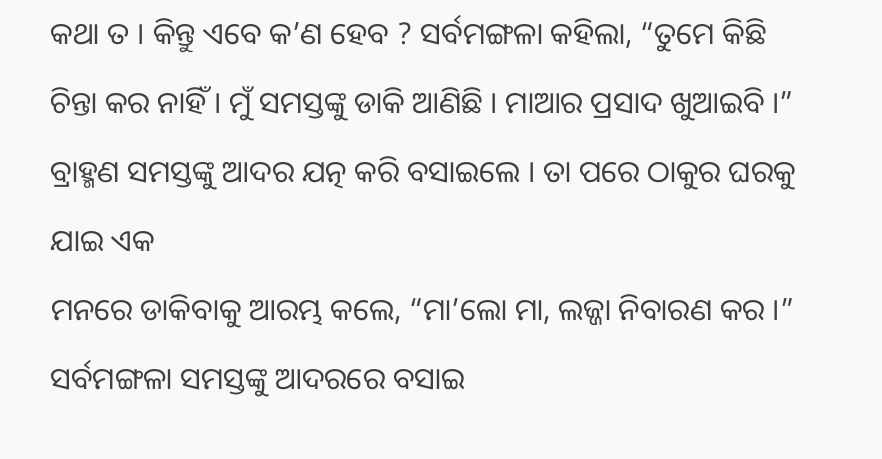କଥା ତ । କିନ୍ତୁ ଏବେ କ’ଣ ହେବ ? ସର୍ବମଙ୍ଗଳା କହିଲା, “ତୁମେ କିଛି ଚିନ୍ତା କର ନାହିଁ । ମୁଁ ସମସ୍ତଙ୍କୁ ଡାକି ଆଣିଛି । ମାଆର ପ୍ରସାଦ ଖୁଆଇବି ।”
ବ୍ରାହ୍ମଣ ସମସ୍ତଙ୍କୁ ଆଦର ଯତ୍ନ କରି ବସାଇଲେ । ତା ପରେ ଠାକୁର ଘରକୁ ଯାଇ ଏକ
ମନରେ ଡାକିବାକୁ ଆରମ୍ଭ କଲେ, “ମା’ଲୋ ମା, ଲଜ୍ଜା ନିବାରଣ କର ।” ସର୍ବମଙ୍ଗଳା ସମସ୍ତଙ୍କୁ ଆଦରରେ ବସାଇ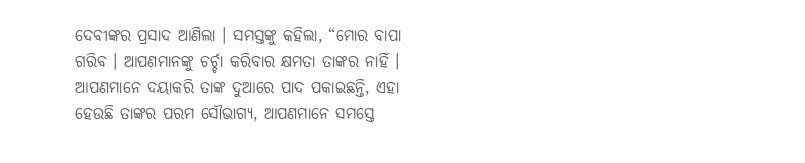ଦେବୀଙ୍କର ପ୍ରସାଦ ଆଣିଲା । ସମସ୍ତଙ୍କୁ କହିଲା, “ମୋର ବାପା ଗରିବ । ଆପଣମାନଙ୍କୁ ଚର୍ଚ୍ଚା କରିବାର କ୍ଷମତା ତାଙ୍କର ନାହିଁ । ଆପଣମାନେ ଦୟାକରି ତାଙ୍କ ଦୁଆରେ ପାଦ ପକାଇଛନ୍ତି, ଏହା ହେଉଛି ତାଙ୍କର ପରମ ସୌଭାଗ୍ୟ, ଆପଣମାନେ ସମସ୍ତେ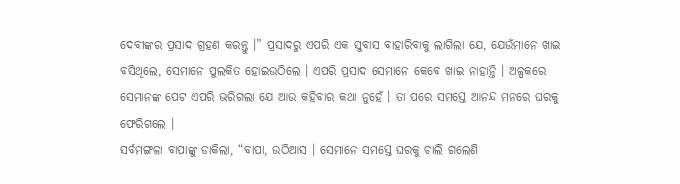ଦେବୀଙ୍କର ପ୍ରସାଦ ଗ୍ରହଣ କରନ୍ତୁ ।” ପ୍ରସାଦରୁ ଏପରି ଏକ ସୁବାସ ବାହାରିବାକୁ ଲାଗିଲା ଯେ, ଯେଉଁମାନେ ଖାଇ ବସିଥିଲେ, ସେମାନେ ପୁଲକିତ ହୋଇଉଠିଲେ । ଏପରି ପ୍ରସାଦ ସେମାନେ କେବେ ଖାଇ ନାହାନ୍ତି । ଅଳ୍ପକରେ ସେମାନଙ୍କ ପେଟ ଏପରି ଭରିଗଲା ଯେ ଆଉ କହିବାର କଥା ନୁହେଁ । ତା ପରେ ସମସ୍ତେ ଆନନ୍ଦ ମନରେ ଘରକୁ ଫେରିଗଲେ ।
ସର୍ବମଙ୍ଗଳା ବାପାଙ୍କୁ ଡାକିଲା, “ବାପା, ଉଠିଆସ । ସେମାନେ ସମସ୍ତେ ଘରକୁ ଚାଲି ଗଲେଣି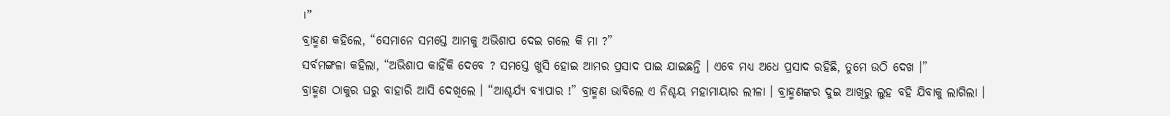।”
ବ୍ରାହ୍ମଣ କହିଲେ, “ସେମାନେ ସମସ୍ତେ ଆମକୁ ଅଭିଶାପ ଦେଇ ଗଲେ କି ମା ?”
ସର୍ବମଙ୍ଗଳା କହିଲା, “ଅଭିଶାପ କାହିଁକି ଦେବେ ? ସମସ୍ତେ ଖୁସି ହୋଇ ଆମର ପ୍ରସାଦ ପାଇ ଯାଇଛନ୍ତି । ଏବେ ମଧ୍ୟ ଅଧେ ପ୍ରସାଦ ରହିଛି, ତୁମେ ଉଠି ଦେଖ ।”
ବ୍ରାହ୍ମଣ ଠାକୁର ଘରୁ ବାହାରି ଆସି ଦେଖିଲେ । “ଆଶ୍ଚର୍ଯ୍ୟ ବ୍ୟାପାର !” ବ୍ରାହ୍ମଣ ଭାବିଲେ ଏ ନିଶ୍ଚୟ ମହାମାୟାର ଲୀଳା । ବ୍ରାହ୍ମଣଙ୍କର ଦୁଇ ଆଖିରୁ ଲୁହ ବହି ଯିବାକୁ ଲାଗିଲା ।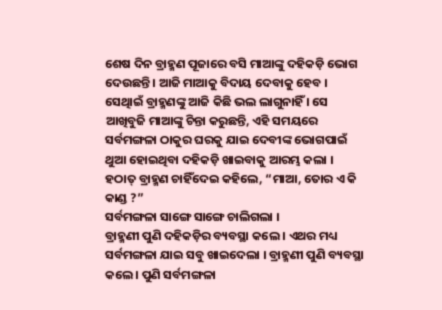ଶେଷ ଦିନ ବ୍ରାହ୍ମଣ ପୂଜାରେ ବସି ମାଆଙ୍କୁ ଦହିକଡ଼ି ଭୋଗ ଦେଉଛନ୍ତି । ଆଜି ମାଆକୁ ବିଦାୟ ଦେବାକୁ ହେବ । ସେଥିାଇଁ ବ୍ରାହ୍ମଣଙ୍କୁ ଆଜି କିଛି ଭଲ ଲାଗୁନାହିଁ । ସେ ଆଖିବୁଜି ମାଆଙ୍କୁ ଚିନ୍ତା କରୁଛନ୍ତି, ଏହି ସମୟରେ ସର୍ବମଙ୍ଗଳା ଠାକୁର ଘରକୁ ଯାଇ ଦେବୀଙ୍କ ଭୋଗପାଇଁ ଥୁଆ ହୋଇଥିବା ଦହିକଡ଼ି ଖାଇବାକୁ ଆରମ୍ଭ କଲା । ହଠାତ୍ ବ୍ରାହ୍ମଣ ଚାହିଁଦେଇ କହିଲେ, “ମାଆ, ତୋର ଏ କି କାଣ୍ଡ ?”
ସର୍ବମଙ୍ଗଳା ସାଙ୍ଗେ ସାଙ୍ଗେ ଚାଲିଗଲା ।
ବ୍ରାହ୍ମଣୀ ପୁଣି ଦହିକଡ଼ିର ବ୍ୟବସ୍ଥା କଲେ । ଏଥର ମଧ୍ୟ ସର୍ବମଙ୍ଗଳା ଯାଇ ସବୁ ଖାଇଦେଲା । ବ୍ରାହ୍ମଣୀ ପୁଣି ବ୍ୟବସ୍ଥା କଲେ । ପୁଣି ସର୍ବମଙ୍ଗଳା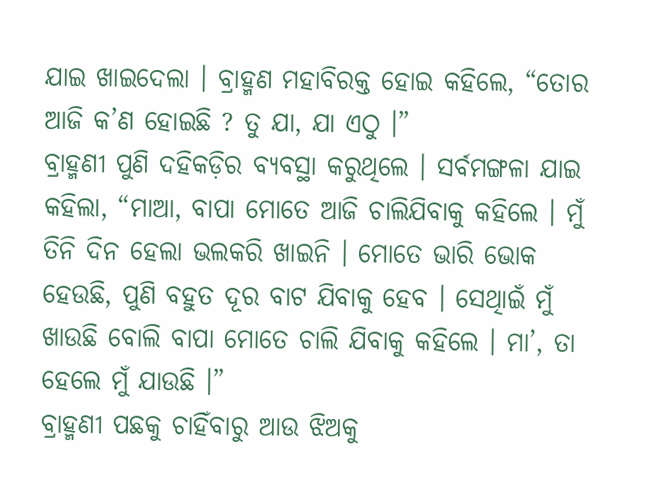ଯାଇ ଖାଇଦେଲା । ବ୍ରାହ୍ମଣ ମହାବିରକ୍ତ ହୋଇ କହିଲେ, “ତୋର ଆଜି କ’ଣ ହୋଇଛି ? ତୁ ଯା, ଯା ଏଠୁ ।”
ବ୍ରାହ୍ମଣୀ ପୁଣି ଦହିକଡ଼ିର ବ୍ୟବସ୍ଥା କରୁଥିଲେ । ସର୍ବମଙ୍ଗଳା ଯାଇ କହିଲା, “ମାଆ, ବାପା ମୋତେ ଆଜି ଚାଲିଯିବାକୁ କହିଲେ । ମୁଁ ତିନି ଦିନ ହେଲା ଭଲକରି ଖାଇନି । ମୋତେ ଭାରି ଭୋକ ହେଉଛି, ପୁଣି ବହୁତ ଦୂର ବାଟ ଯିବାକୁ ହେବ । ସେଥିାଇଁ ମୁଁ ଖାଉଛି ବୋଲି ବାପା ମୋତେ ଚାଲି ଯିବାକୁ କହିଲେ । ମା’, ତା ହେଲେ ମୁଁ ଯାଉଛି ।”
ବ୍ରାହ୍ମଣୀ ପଛକୁ ଚାହିଁବାରୁ ଆଉ ଝିଅକୁ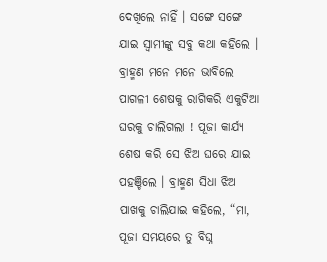ଦେଖିଲେ ନାହିଁ । ସଙ୍ଗେ ସଙ୍ଗେ ଯାଇ ସ୍ୱାମୀଙ୍କୁ ସବୁ କଥା କହିଲେ । ବ୍ରାହ୍ମଣ ମନେ ମନେ ଭାବିଲେ ପାଗଳୀ ଶେଷକୁ ରାଗିକରି ଏକୁଟିଆ ଘରକୁ ଚାଲିଗଲା ! ପୂଜା କାର୍ଯ୍ୟ ଶେଷ କରି ସେ ଝିଅ ଘରେ ଯାଇ ପହଞ୍ଚିଲେ । ବ୍ରାହ୍ମଣ ସିଧା ଝିଅ ପାଖକୁ ଚାଲିଯାଇ କହିଲେ, “ମା, ପୂଜା ସମୟରେ ତୁ ବିଘ୍ନ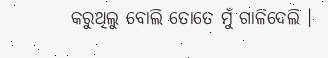କରୁଥିଲୁ ବୋଲି ତୋତେ ମୁଁ ଗାଳିଦେଲି ।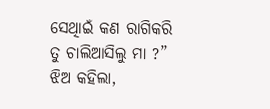ସେଥିାଇଁ କଣ ରାଗିକରି ତୁ ଚାଲିଆସିଲୁ ମା ?”
ଝିଅ କହିଲା,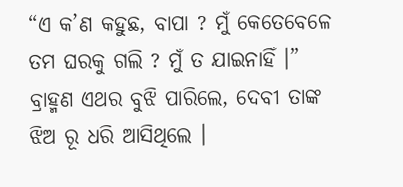“ଏ କ’ଣ କହୁଛ, ବାପା ? ମୁଁ କେତେବେଳେ ତମ ଘରକୁ ଗଲି ? ମୁଁ ତ ଯାଇନାହିଁ ।”
ବ୍ରାହ୍ମଣ ଏଥର ବୁଝି ପାରିଲେ, ଦେବୀ ତାଙ୍କ ଝିଅ ରୂ ଧରି ଆସିଥିଲେ ।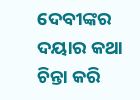ଦେବୀଙ୍କର ଦୟାର କଥା ଚିନ୍ତା କରି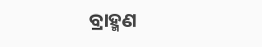ବ୍ରାହ୍ମଣ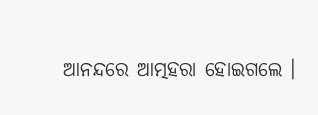ଆନନ୍ଦରେ ଆତ୍ମହରା ହୋଇଗଲେ ।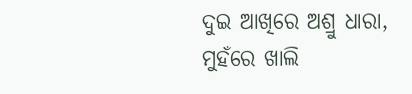ଦୁଇ ଆଖିରେ ଅଶ୍ରୁ ଧାରା, ମୁହଁରେ ଖାଲି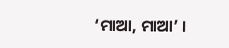‘ମାଆ, ମାଆ’ ।